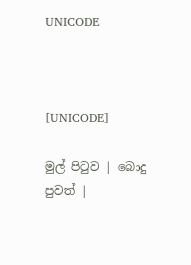UNICODE



[UNICODE]

මුල් පිටුව | බොදු පුවත් |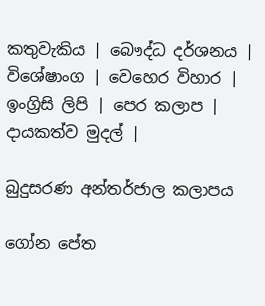කතුවැකිය | බෞද්ධ දර්ශනය | විශේෂාංග | වෙහෙර විහාර | ඉංග්‍රිසි ලිපි | පෙර කලාප | දායකත්ව මුදල් |

බුදුසරණ අන්තර්ජාල කලාපය

ගෝන පේත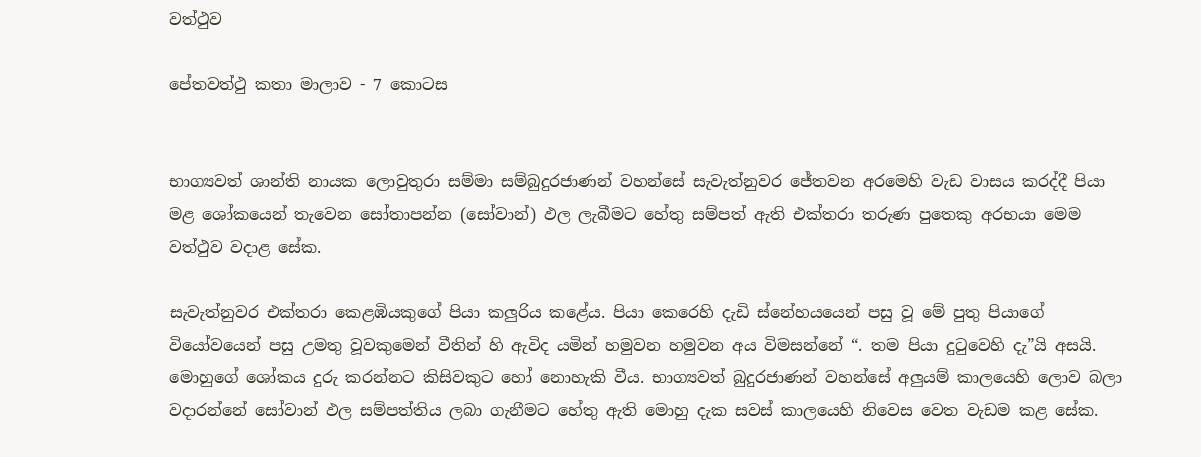වත්ථුව

පේතවත්ථු කතා මාලාව - 7 කොටස


භාග්‍යවත් ශාන්ති නායක ලොවුතුරා සම්මා සම්බුදුරජාණන් වහන්සේ සැවැත්නුවර ජේතවන අරමෙහි වැඩ වාසය කරද්දී පියා මළ ශෝකයෙන් තැවෙන සෝතාපන්න (සෝවාන්) ඵල ලැබීමට හේතු සම්පත් ඇති එක්තරා තරුණ පුතෙකු අරභයා මෙම වත්ථුව වදාළ සේක.

සැවැත්නුවර එක්තරා කෙළඹියකුගේ පියා කලුරිය කළේය. පියා කෙරෙහි දැඩි ස්නේහයයෙන් පසු වූ මේ පුතු පියාගේ වියෝවයෙන් පසු උමතු වූවකුමෙන් වීතින් හි ඇවිද යමින් හමුවන හමුවන අය විමසන්නේ “. තම පියා දුටුවෙහි දැ”යි අසයි. මොහුගේ ශෝකය දුරු කරන්නට කිසිවකුට හෝ නොහැකි වීය. භාග්‍යවත් බුදුරජාණන් වහන්සේ අලුයම් කාලයෙහි ලොව බලා වදාරන්නේ සෝවාන් ඵල සම්පත්තිය ලබා ගැනීමට හේතු ඇති මොහු දැක සවස් කාලයෙහි නිවෙස වෙත වැඩම කළ සේක.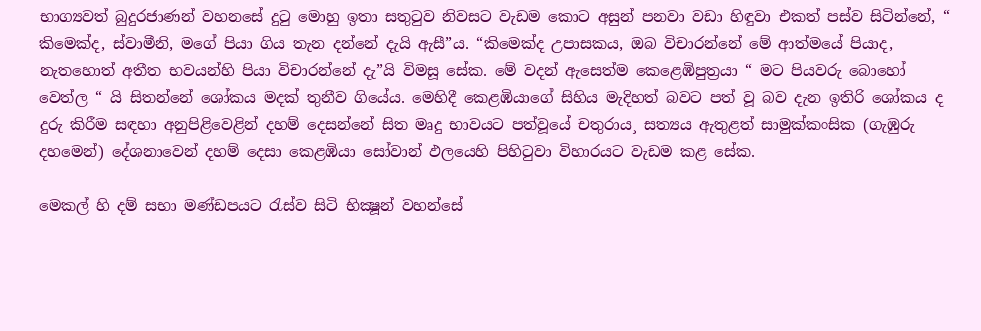භාග්‍යවත් බුදුරජාණන් වහනසේ දුටු මොහු ඉතා සතුටුව නිවසට වැඩම කොට අසුන් පනවා වඩා හිඳුවා එකත් පස්ව සිටින්නේ, “ කිමෙක්ද, ස්වාමීනි, මගේ පියා ගිය තැන දන්නේ දැයි ඇසී”ය. “කිමෙක්ද උපාසකය, ඔබ විචාරන්නේ මේ ආත්මයේ පියාද, නැතහොත් අතීත භවයන්හි පියා විචාරන්නේ දැ”යි විමසූ සේක. මේ වදන් ඇසෙත්ම කෙළෙඹිපුත්‍රයා “ මට පියවරු බොහෝ වෙත්ල “ යි සිතන්නේ ශෝකය මදක් තුනීව ගියේය. මෙහිදී කෙළඹියාගේ සිහිය මැදිහත් බවට පත් වූ බව දැන ඉතිරි ශෝකය ද දුරු කිරීම සඳහා අනුපිළිවෙළින් දහම් දෙසන්නේ සිත මෘදු භාවයට පත්වූයේ චතුරාය¸ සත්‍යය ඇතුළත් සාමුක්කංසික (ගැඹුරු දහමෙන්) දේශනාවෙන් දහම් දෙසා කෙළඹියා සෝවාන් ඵලයෙහි පිහිටුවා විහාරයට වැඩම කළ සේක.

මෙකල් හි දම් සභා මණ්ඩපයට රැස්ව සිටි භික්‍ෂූන් වහන්සේ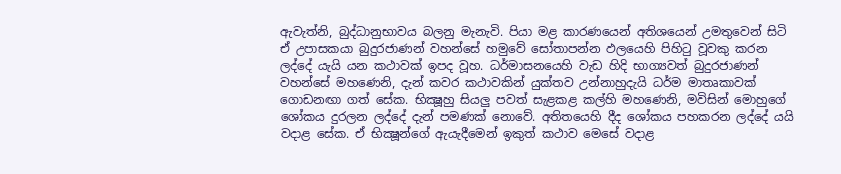ඇවැත්නි, බුද්ධානුභාවය බලනු මැනැවි. පියා මළ කාරණයෙන් අතිශයෙන් උමතුවෙන් සිටි ඒ උපාසකයා බුදුරජාණන් වහන්සේ හමුවේ සෝතාපන්න ඵලයෙහි පිහිටු වූවකු කරන ලද්දේ යැයි යන කථාවක් ඉපද වූහ. ධර්මාසනයෙහි වැඩ හිදි භාග්‍යවත් බුදුරජාණන් වහන්සේ මහණෙනි, දැන් කවර කථාවකින් යුක්තව උන්නාහුදැයි ධර්ම මාතෘකාවක් ගොඩනඟා ගත් සේක. භික්‍ෂූහු සියලු පවත් සැළකළ කල්හි මහණෙනි, මවිසින් මොහුගේ ශෝකය දුරලන ලද්දේ දැන් පමණක් නොවේ. අතිතයෙහි දීද ශෝකය පහකරන ලද්දේ යයි වදාළ සේක. ඒ භික්‍ෂූන්ගේ ඇයැදීමෙන් ඉකුත් කථාව මෙසේ වදාළ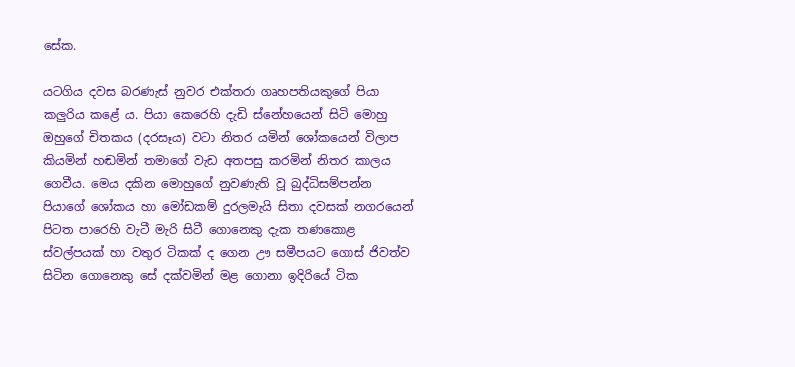සේක.

යටගිය දවස බරණැස් නුවර එක්තරා ගෘහපතියකුගේ පියා කලුරිය කළේ ය. පියා කෙරෙහි දැඩි ස්නේහයෙන් සිටි මොහු ඔහුගේ චිතකය (දරසෑය) වටා නිතර යමින් ශෝකයෙන් විලාප කියමින් හඬමින් තමාගේ වැඩ අතපසු කරමින් නිතර කාලය ගෙවීය. මෙය දකින මොහුගේ නුවණැති වූ බුද්ධිසම්පන්න පියාගේ ශෝකය හා මෝඩකම් දුරලමැයි සිතා දවසක් නගරයෙන් පිටත පාරෙහි වැටී මැරි සිටී ගොනෙකු දැක තණකොළ ස්වල්පයක් හා වතුර ටිකක් ද ගෙන ඌ සමීපයට ගොස් ජිවත්ව සිටින ගොනෙකු සේ දක්වමින් මළ ගොනා ඉදිරියේ ටික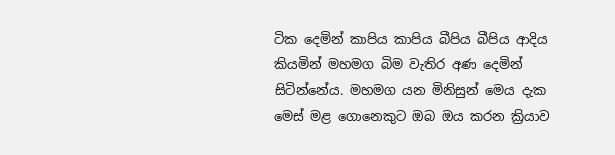ටික දෙමින් කාපිය කාපිය බීපිය බීපිය ආදිය කියමින් මහමග බිම වැතිර අණ දෙමින් සිටින්නේය. මහමග යන මිනිසුන් මෙය දැක මෙස් මළ ගොනෙකුට ඔබ ඔය කරන ක්‍රියාව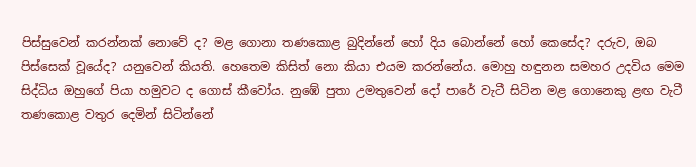පිස්සුවෙන් කරන්නක් නොවේ ද? මළ ගොනා තණකොළ බුදින්නේ හෝ දිය බොන්නේ හෝ කෙසේද? දරුව, ඔබ පිස්සෙක් වූයේද? යනුවෙන් කියති. හෙතෙම කිසිත් නො කියා එයම කරන්නේය. මොහු හඳුනන සමහර උදවිය මෙම සිද්ධිය ඔහුගේ පියා හමුවට ද ගොස් කීවෝය. නුඹේ පුතා උමතුවෙන් දෝ පාරේ වැටී සිටින මළ ගොනෙකු ළඟ වැටී තණකොළ වතුර දෙමින් සිටින්නේ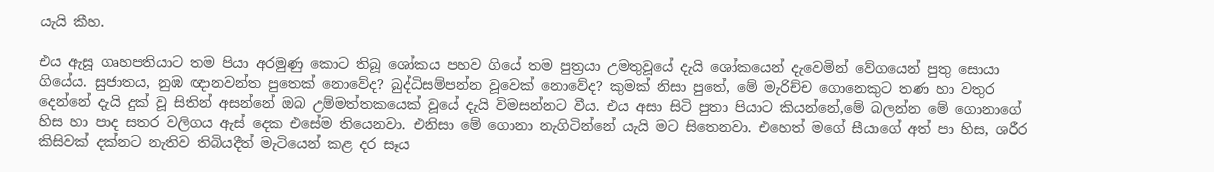යැයි කීහ.

එය ඇසූ ගෘහපතියාට තම පියා අරමුණු කොට තිබූ ශෝකය පහව ගියේ තම පුත්‍රයා උමතුවූයේ දැයි ශෝකයෙන් දැවෙමින් වේගයෙන් පුතු සොයා ගියේය. සුජාතය, නුඹ ඥානවන්ත පුතෙක් නොවේද? බුද්ධිසම්පන්න වූවෙක් නොවේද? කුමක් නිසා පුතේ, මේ මැරිච්ච ගොනෙකුට තණ හා වතුර දෙන්නේ දැයි දුක් වූ සිතින් අසන්නේ ඔබ උම්මත්තකයෙක් වූයේ දැයි විමසන්නට වීය. එය අසා සිටි පුතා පියාට කියන්නේ,මේ බලන්න මේ ගොනාගේ හිස හා පාද සතර වලිගය ඇස් දෙක එසේම තියෙනවා. එනිසා මේ ගොනා නැගිටින්නේ යැයි මට සිතෙනවා. එහෙත් මගේ සීයාගේ අත් පා හිස, ශරීර කිසිවක් දක්නට නැතිව තිබියදීත් මැටියෙන් කළ දර සෑය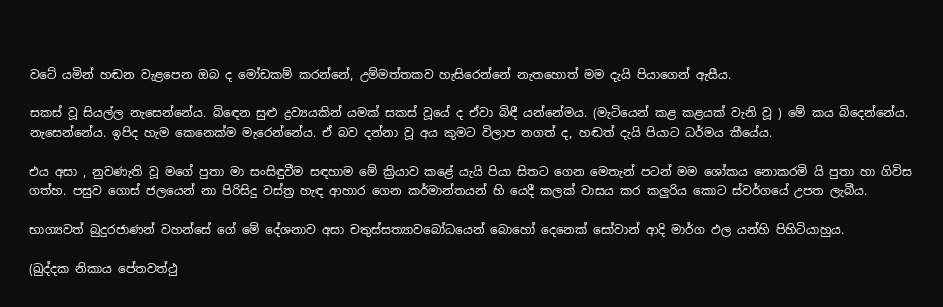වටේ යමින් හඬන වැළපෙන ඔබ ද මෝඩකම් කරන්නේ, උම්මත්තකව හැසිරෙන්නේ නැතහොත් මම දැයි පියාගෙන් ඇසීය.

සකස් වූ සියල්ල නැසෙන්නේය. බිඳෙන සුළු ද්‍රව්‍යයකින් යමක් සකස් වූයේ ද ඒවා බිඳී යන්නේමය. (මැටියෙන් කළ කළයක් වැනි වූ ) මේ කය බිදෙන්නේය. නැසෙන්නේය. ඉපිද හැම කෙනෙක්ම මැරෙන්නේය. ඒ බව දන්නා වූ අය කුමට විලාප නගත් ද, හඬත් දැයි පියාට ධර්මය කීයේය.

එය අසා , නුවණැති වූ මගේ පුතා මා සංසිඳුවීම සඳහාම මේ ක්‍රියාව කළේ යැයි පියා සිතට ගෙන මෙතැන් පටන් මම ශෝකය නොකරමි යි පුතා හා ගිවිස ගත්හ. පසුව ගොස් ජලයෙන් නා පිරිසිදු වස්ත්‍ර හැඳ ආහාර ගෙන කර්මාන්තයන් හි යෙදී කලක් වාසය කර කලුරිය කොට ස්වර්ගයේ උපත ලැබීය.

භාග්‍යවත් බුදුරජාණන් වහන්සේ ගේ මේ දේශනාව අසා චතුස්සත්‍යාවබෝධයෙන් බොහෝ දෙනෙක් සෝවාන් ආදි මාර්ග ඵල යන්හි පිහිටියාහුය.

(ඛුද්දක නිකාය පේතවත්ථු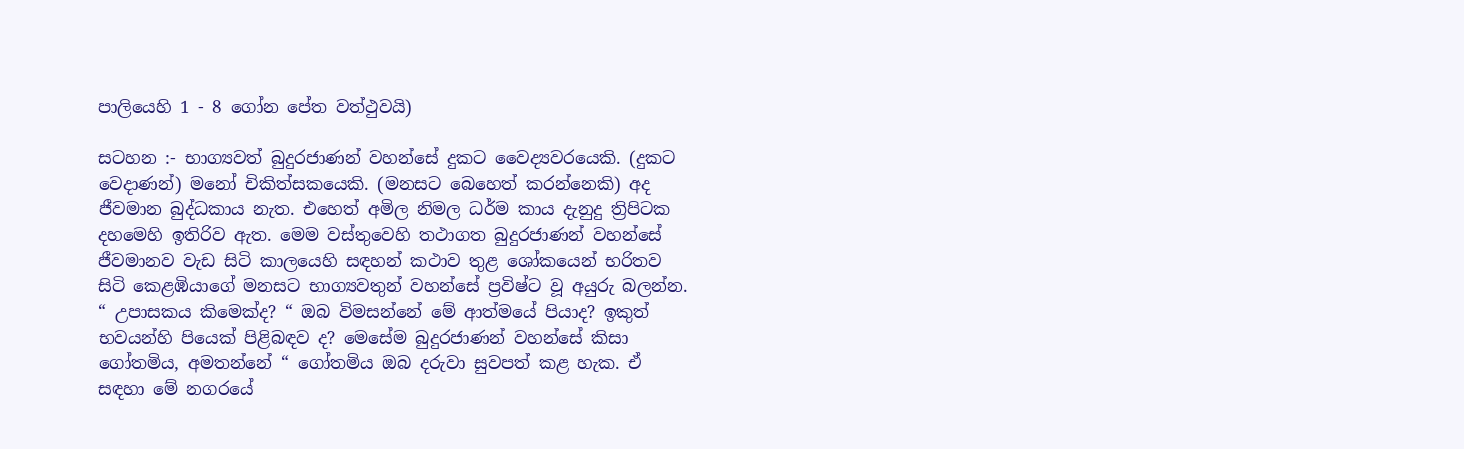පාලියෙහි 1 - 8 ගෝන පේත වත්ථුවයි)

සටහන :- භාග්‍යවත් බුදුරජාණන් වහන්සේ දුකට වෛද්‍යවරයෙකි. (දුකට වෙදාණන්) මනෝ චිකිත්සකයෙකි. (මනසට බෙහෙත් කරන්නෙකි) අද ජීවමාන බුද්ධකාය නැත. එහෙත් අමිල නිමල ධර්ම කාය දැනුදු ත්‍රිපිටක දහමෙහි ඉතිරිව ඇත. මෙම වස්තුවෙහි තථාගත බුදුරජාණන් වහන්සේ ජීවමානව වැඩ සිටි කාලයෙහි සඳහන් කථාව තුළ ශෝකයෙන් භරිතව සිටි කෙළඹියාගේ මනසට භාග්‍යවතුන් වහන්සේ ප්‍රවිෂ්ට වූ අයුරු බලන්න. “ උපාසකය කිමෙක්ද? “ ඔබ විමසන්නේ මේ ආත්මයේ පියාද? ඉකුත් භවයන්හි පියෙක් පිළිබඳව ද? මෙසේම බුදුරජාණන් වහන්සේ කිසා ගෝතමිය, අමතන්නේ “ ගෝතමිය ඔබ දරුවා සුවපත් කළ හැක. ඒ සඳහා මේ නගරයේ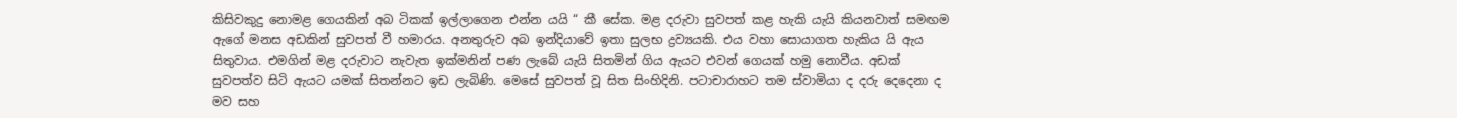කිසිවකුදු නොමළ ගෙයකින් අබ ටිකක් ඉල්ලාගෙන එන්න යයි “ කී සේක. මළ දරුවා සුවපත් කළ හැකි යැයි කියනවාත් සමඟම ඇගේ මනස අඩකින් සුවපත් වී හමාරය. අනතුරුව අබ ඉන්දියාවේ ඉතා සුලභ ද්‍රව්‍යයකි. එය වහා සොයාගත හැකිය යි ඇය සිතුවාය. එමගින් මළ දරුවාට නැවැත ඉක්මනින් පණ ලැබේ යැයි සිතමින් ගිය ඇයට එවන් ගෙයක් හමු නොවීය. අඩක් සුවපත්ව සිටි ඇයට යමක් සිතන්නට ඉඩ ලැබිණි. මෙසේ සුවපත් වූ සිත සිංහිදිනි. පටාචාරාහට තම ස්වාමියා ද දරු දෙදෙනා ද මව සහ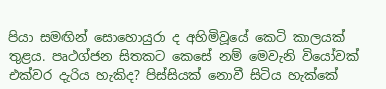පියා සමඟින් සොහොයුරා ද අහිමිවූයේ කෙටි කාලයක් තුළය. පෘථග්ජන සිතකට කෙසේ නම් මෙවැනි වියෝවක් එක්වර දැරිය හැකිද? පිස්සියක් නොවී සිටිය හැක්කේ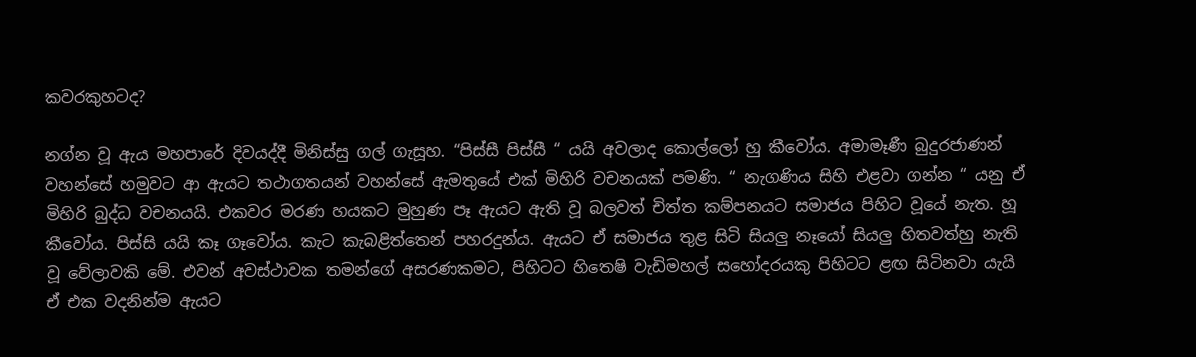කවරකුහටද?

නග්න වූ ඇය මහපාරේ දිවයද්දී මිනිස්සු ගල් ගැසූහ. “පිස්සී පිස්සී “ යයි අවලාද කොල්ලෝ හු කීවෝය. අමාමෑණී බුදුරජාණන් වහන්සේ හමුවට ආ ඇයට තථාගතයන් වහන්සේ ඇමතුයේ එක් මිහිරි වචනයක් පමණි. “ නැගණිය සිහි එළවා ගන්න “ යනු ඒ මිහිරි බුද්ධ වචනයයි. එකවර මරණ හයකට මුහුණ පෑ ඇයට ඇති වූ බලවත් චිත්ත කම්පනයට සමාජය පිහිට වූයේ නැත. හූ කීවෝය. පිස්සි යයි කෑ ගෑවෝය. කැට කැබළිත්තෙන් පහරදුන්ය. ඇයට ඒ සමාජය තුළ සිටි සියලු නෑයෝ සියලු හිතවත්හු නැති වූ වේලාවකි මේ. එවන් අවස්ථාවක තමන්ගේ අසරණකමට, පිහිටට හිතෙෂි වැඩිමහල් සහෝදරයකු පිහිටට ළඟ සිටිනවා යැයි ඒ එක වදනින්ම ඇයට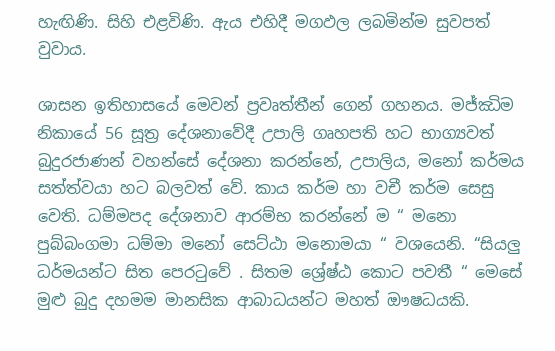හැඟිණි. සිහි එළවිණි. ඇය එහිදී මගඵල ලබමින්ම සුවපත් වුවාය.

ශාසන ඉතිහාසයේ මෙවන් ප්‍රවෘත්තීන් ගෙන් ගහනය. මජ්ඣිම නිකායේ 56 සූත්‍ර දේශනාවේදී උපාලි ගෘහපති හට භාග්‍යවත් බුදුරජාණන් වහන්සේ දේශනා කරන්නේ, උපාලිය, මනෝ කර්මය සත්ත්වයා හට බලවත් වේ. කාය කර්ම හා වචී කර්ම සෙසු වෙති. ධම්මපද දේශනාව ආරම්භ කරන්නේ ම “ මනො පුබ්බංගමා ධම්මා මනෝ සෙට්ඨා මනොමයා “ වශයෙනි. “සියලු ධර්මයන්ට සිත පෙරටුවේ . සිතම ශ්‍රේෂ්ඨ කොට පවතී “ මෙසේ මුළු බුදු දහමම මානසික ආබාධයන්ට මහත් ඖෂධයකි.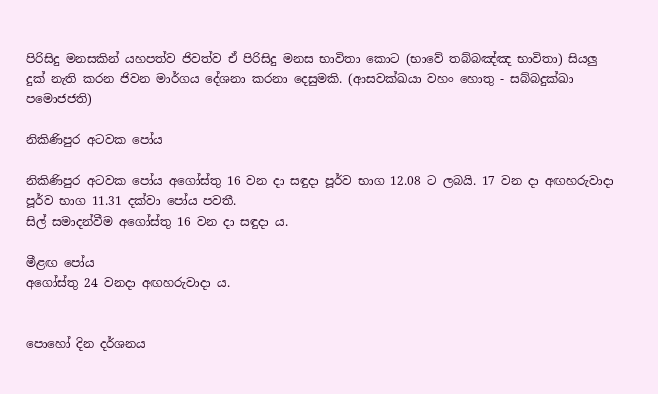පිරිසිදු මනසකින් යහපත්ව ජිවත්ව ඒ පිරිසිදු මනස භාවිතා කොට (භාවේ තබ්බඤ්ඤ භාවිතා) සියලු දුක් නැති කරන ජිවන මාර්ගය දේශනා කරනා දෙසුමකි. (ආසවක්ඛයා වහං හොතු - සබ්බදුක්ඛා පමොජජති)

නිකිණිපුර අටවක පෝය

නිකිණිපුර අටවක පෝය අගෝස්තු 16 වන දා සඳුදා පූර්ව භාග 12.08 ට ලබයි. 17 වන දා අඟහරුවාදා පූර්ව භාග 11.31 දක්වා පෝය පවතී.
සිල් සමාදන්වීම අගෝස්තු 16 වන දා සඳුදා ය.

මීළඟ පෝය
අගෝස්තු 24 වනදා අඟහරුවාදා ය.


පොහෝ දින දර්ශනය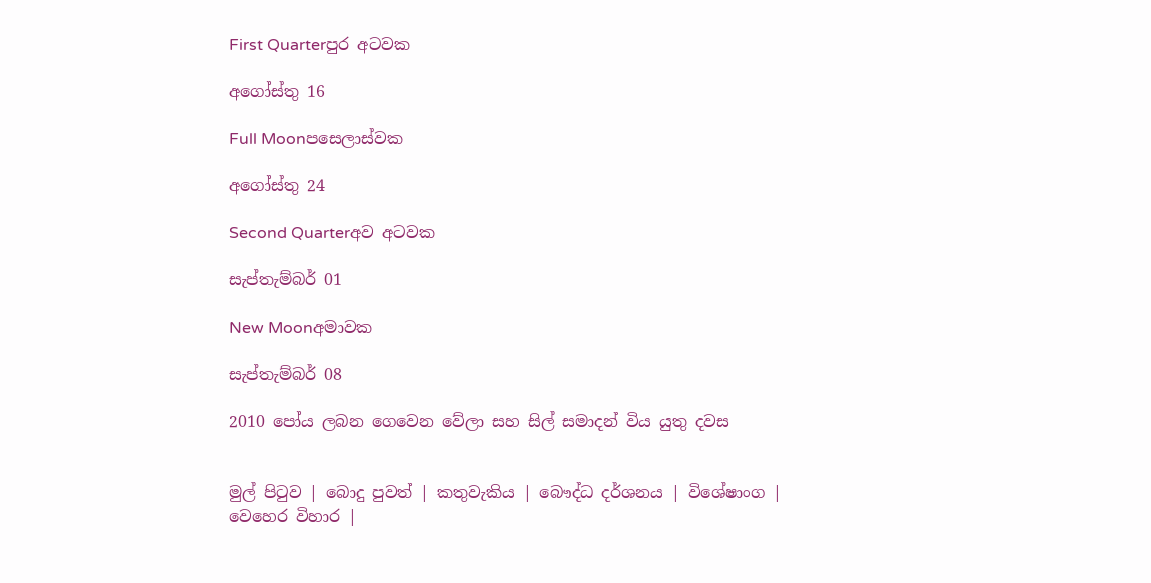First Quarterපුර අටවක

අගෝස්තු 16

Full Moonපසෙලාස්වක

අගෝස්තු 24

Second Quarterඅව අටවක

සැප්තැම්බර් 01

New Moonඅමාවක

සැප්තැම්බර් 08

2010 පෝය ලබන ගෙවෙන වේලා සහ සිල් සමාදන් විය යුතු දවස


මුල් පිටුව | බොදු පුවත් | කතුවැකිය | බෞද්ධ දර්ශනය | විශේෂාංග | වෙහෙර විහාර |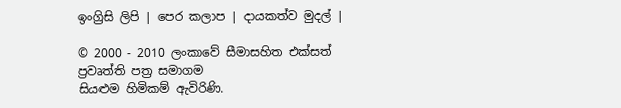ඉංග්‍රිසි ලිපි | පෙර කලාප | දායකත්ව මුදල් |

© 2000 - 2010 ලංකාවේ සීමාසහිත එක්සත් ප්‍රවෘත්ති පත්‍ර සමාගම
සියළුම හිමිකම් ඇවිරිණි.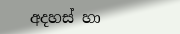අදහස් හා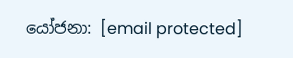යෝජනා: [email protected]